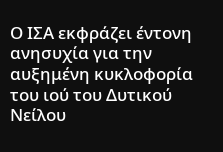Ο ΙΣΑ εκφράζει έντονη ανησυχία για την αυξημένη κυκλοφορία του ιού του Δυτικού Νείλου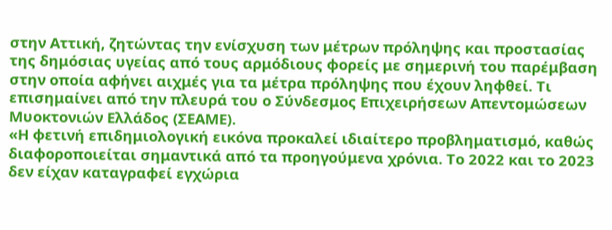στην Αττική, ζητώντας την ενίσχυση των μέτρων πρόληψης και προστασίας της δημόσιας υγείας από τους αρμόδιους φορείς με σημερινή του παρέμβαση στην οποία αφήνει αιχμές για τα μέτρα πρόληψης που έχουν ληφθεί. Τι επισημαίνει από την πλευρά του ο Σύνδεσμος Επιχειρήσεων Απεντομώσεων Μυοκτονιών Ελλάδος (ΣΕΑΜΕ).
«Η φετινή επιδημιολογική εικόνα προκαλεί ιδιαίτερο προβληματισμό, καθώς διαφοροποιείται σημαντικά από τα προηγούμενα χρόνια. Το 2022 και το 2023 δεν είχαν καταγραφεί εγχώρια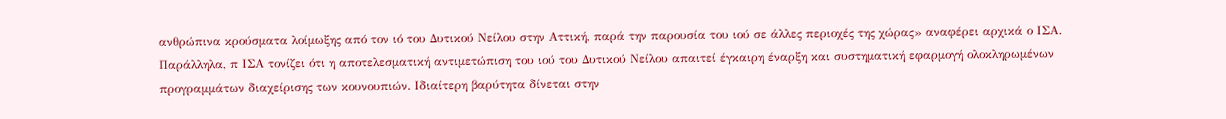ανθρώπινα κρούσματα λοίμωξης από τον ιό του Δυτικού Νείλου στην Αττική, παρά την παρουσία του ιού σε άλλες περιοχές της χώρας» αναφέρει αρχικά ο ΙΣΑ.
Παράλληλα, π ΙΣΑ τονίζει ότι η αποτελεσματική αντιμετώπιση του ιού του Δυτικού Νείλου απαιτεί έγκαιρη έναρξη και συστηματική εφαρμογή ολοκληρωμένων προγραμμάτων διαχείρισης των κουνουπιών. Ιδιαίτερη βαρύτητα δίνεται στην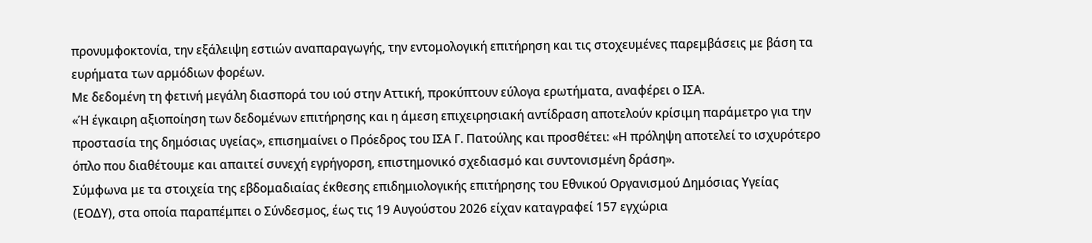προνυμφοκτονία, την εξάλειψη εστιών αναπαραγωγής, την εντομολογική επιτήρηση και τις στοχευμένες παρεμβάσεις με βάση τα ευρήματα των αρμόδιων φορέων.
Με δεδομένη τη φετινή μεγάλη διασπορά του ιού στην Αττική, προκύπτουν εύλογα ερωτήματα, αναφέρει ο ΙΣΑ.
«Ή έγκαιρη αξιοποίηση των δεδομένων επιτήρησης και η άμεση επιχειρησιακή αντίδραση αποτελούν κρίσιμη παράμετρο για την προστασία της δημόσιας υγείας», επισημαίνει ο Πρόεδρος του ΙΣΑ Γ. Πατούλης και προσθέτει: «Η πρόληψη αποτελεί το ισχυρότερο όπλο που διαθέτουμε και απαιτεί συνεχή εγρήγορση, επιστημονικό σχεδιασμό και συντονισμένη δράση».
Σύμφωνα με τα στοιχεία της εβδομαδιαίας έκθεσης επιδημιολογικής επιτήρησης του Εθνικού Οργανισμού Δημόσιας Υγείας (ΕΟΔΥ), στα οποία παραπέμπει ο Σύνδεσμος, έως τις 19 Αυγούστου 2026 είχαν καταγραφεί 157 εγχώρια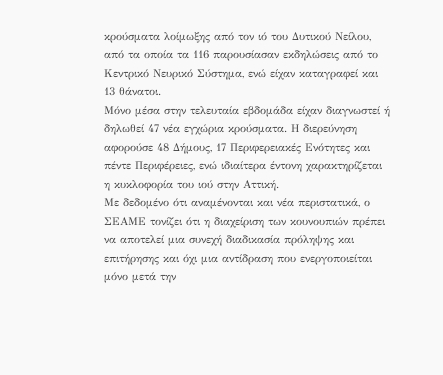κρούσματα λοίμωξης από τον ιό του Δυτικού Νείλου, από τα οποία τα 116 παρουσίασαν εκδηλώσεις από το Κεντρικό Νευρικό Σύστημα, ενώ είχαν καταγραφεί και 13 θάνατοι.
Μόνο μέσα στην τελευταία εβδομάδα είχαν διαγνωστεί ή δηλωθεί 47 νέα εγχώρια κρούσματα. Η διερεύνηση αφορούσε 48 Δήμους, 17 Περιφερειακές Ενότητες και πέντε Περιφέρειες, ενώ ιδιαίτερα έντονη χαρακτηρίζεται η κυκλοφορία του ιού στην Αττική.
Με δεδομένο ότι αναμένονται και νέα περιστατικά, ο ΣΕΑΜΕ τονίζει ότι η διαχείριση των κουνουπιών πρέπει να αποτελεί μια συνεχή διαδικασία πρόληψης και επιτήρησης και όχι μια αντίδραση που ενεργοποιείται μόνο μετά την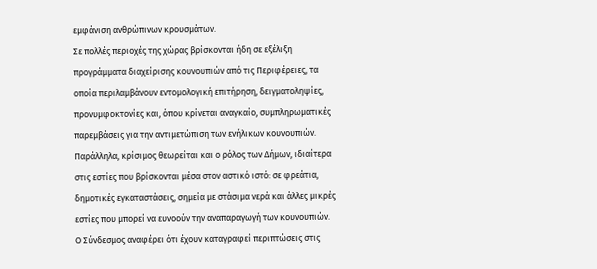εμφάνιση ανθρώπινων κρουσμάτων.
Σε πολλές περιοχές της χώρας βρίσκονται ήδη σε εξέλιξη προγράμματα διαχείρισης κουνουπιών από τις Περιφέρειες, τα οποία περιλαμβάνουν εντομολογική επιτήρηση, δειγματοληψίες, προνυμφοκτονίες και, όπου κρίνεται αναγκαίο, συμπληρωματικές παρεμβάσεις για την αντιμετώπιση των ενήλικων κουνουπιών.
Παράλληλα, κρίσιμος θεωρείται και ο ρόλος των Δήμων, ιδιαίτερα στις εστίες που βρίσκονται μέσα στον αστικό ιστό: σε φρεάτια, δημοτικές εγκαταστάσεις, σημεία με στάσιμα νερά και άλλες μικρές εστίες που μπορεί να ευνοούν την αναπαραγωγή των κουνουπιών.
Ο Σύνδεσμος αναφέρει ότι έχουν καταγραφεί περιπτώσεις στις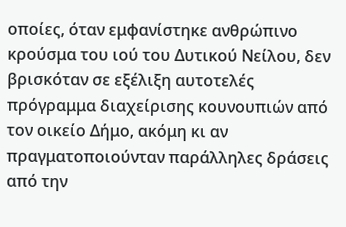οποίες, όταν εμφανίστηκε ανθρώπινο κρούσμα του ιού του Δυτικού Νείλου, δεν βρισκόταν σε εξέλιξη αυτοτελές πρόγραμμα διαχείρισης κουνουπιών από τον οικείο Δήμο, ακόμη κι αν πραγματοποιούνταν παράλληλες δράσεις από την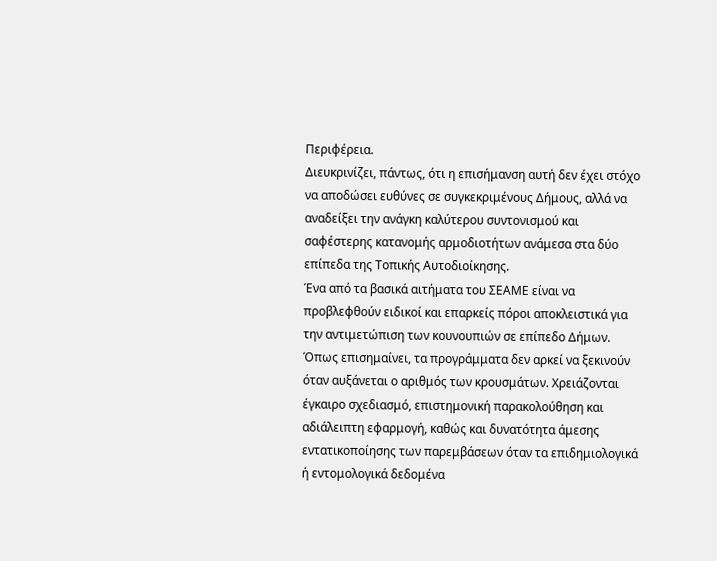Περιφέρεια.
Διευκρινίζει, πάντως, ότι η επισήμανση αυτή δεν έχει στόχο να αποδώσει ευθύνες σε συγκεκριμένους Δήμους, αλλά να αναδείξει την ανάγκη καλύτερου συντονισμού και σαφέστερης κατανομής αρμοδιοτήτων ανάμεσα στα δύο επίπεδα της Τοπικής Αυτοδιοίκησης.
Ένα από τα βασικά αιτήματα του ΣΕΑΜΕ είναι να προβλεφθούν ειδικοί και επαρκείς πόροι αποκλειστικά για την αντιμετώπιση των κουνουπιών σε επίπεδο Δήμων.
Όπως επισημαίνει, τα προγράμματα δεν αρκεί να ξεκινούν όταν αυξάνεται ο αριθμός των κρουσμάτων. Χρειάζονται έγκαιρο σχεδιασμό, επιστημονική παρακολούθηση και αδιάλειπτη εφαρμογή, καθώς και δυνατότητα άμεσης εντατικοποίησης των παρεμβάσεων όταν τα επιδημιολογικά ή εντομολογικά δεδομένα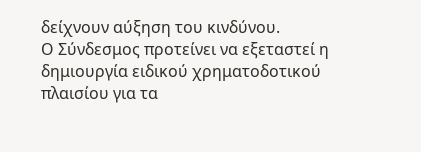δείχνουν αύξηση του κινδύνου.
Ο Σύνδεσμος προτείνει να εξεταστεί η δημιουργία ειδικού χρηματοδοτικού πλαισίου για τα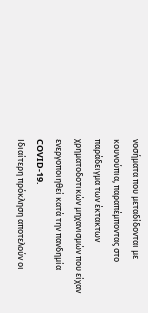νοσήματα που μεταδίδονται με κουνούπια, παραπέμποντας στο παράδειγμα των έκτακτων χρηματοδοτικών μηχανισμών που είχαν ενεργοποιηθεί κατά την πανδημία COVID-19.
Ιδιαίτερη πρόκληση αποτελούν οι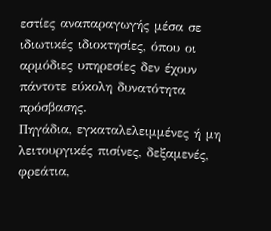εστίες αναπαραγωγής μέσα σε ιδιωτικές ιδιοκτησίες, όπου οι αρμόδιες υπηρεσίες δεν έχουν πάντοτε εύκολη δυνατότητα πρόσβασης.
Πηγάδια, εγκαταλελειμμένες ή μη λειτουργικές πισίνες, δεξαμενές, φρεάτια,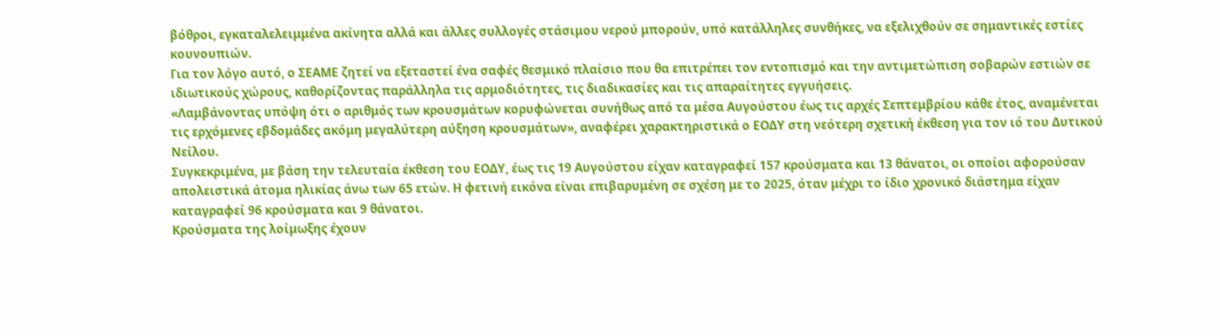βόθροι, εγκαταλελειμμένα ακίνητα αλλά και άλλες συλλογές στάσιμου νερού μπορούν, υπό κατάλληλες συνθήκες, να εξελιχθούν σε σημαντικές εστίες κουνουπιών.
Για τον λόγο αυτό, ο ΣΕΑΜΕ ζητεί να εξεταστεί ένα σαφές θεσμικό πλαίσιο που θα επιτρέπει τον εντοπισμό και την αντιμετώπιση σοβαρών εστιών σε ιδιωτικούς χώρους, καθορίζοντας παράλληλα τις αρμοδιότητες, τις διαδικασίες και τις απαραίτητες εγγυήσεις.
«Λαμβάνοντας υπόψη ότι ο αριθμός των κρουσμάτων κορυφώνεται συνήθως από τα μέσα Αυγούστου έως τις αρχές Σεπτεμβρίου κάθε έτος, αναμένεται τις ερχόμενες εβδομάδες ακόμη μεγαλύτερη αύξηση κρουσμάτων», αναφέρει χαρακτηριστικά ο ΕΟΔΥ στη νεότερη σχετική έκθεση για τον ιό του Δυτικού Νείλου.
Συγκεκριμένα, με βάση την τελευταία έκθεση του ΕΟΔΥ, έως τις 19 Αυγούστου είχαν καταγραφεί 157 κρούσματα και 13 θάνατοι, οι οποίοι αφορούσαν απολειστικά άτομα ηλικίας άνω των 65 ετών. Η φετινή εικόνα είναι επιβαρυμένη σε σχέση με το 2025, όταν μέχρι το ίδιο χρονικό διάστημα είχαν καταγραφεί 96 κρούσματα και 9 θάνατοι.
Κρούσματα της λοίμωξης έχουν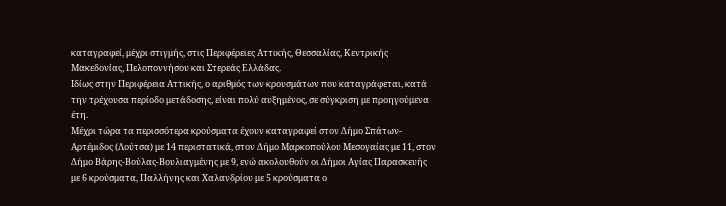καταγραφεί, μέχρι στιγμής, στις Περιφέρειες Αττικής, Θεσσαλίας, Κεντρικής Μακεδονίας, Πελοποννήσου και Στερεάς Ελλάδας.
Ιδίως στην Περιφέρεια Αττικής, ο αριθμός των κρουσμάτων που καταγράφεται, κατά την τρέχουσα περίοδο μετάδοσης, είναι πολύ αυξημένος, σε σύγκριση με προηγούμενα έτη.
Μέχρι τώρα τα περισσότερα κρούσματα έχουν καταγραφεί στον Δήμο Σπάτων-Αρτέμιδος (Λούτσα) με 14 περιστατικά, στον Δήμο Μαρκοπούλου Μεσογαίας με 11, στον Δήμο Βάρης-Βούλας-Βουλιαγμένης με 9, ενώ ακολουθούν οι Δήμοι Αγίας Παρασκευής με 6 κρούσματα, Παλλήνης και Χαλανδρίου με 5 κρούσματα ο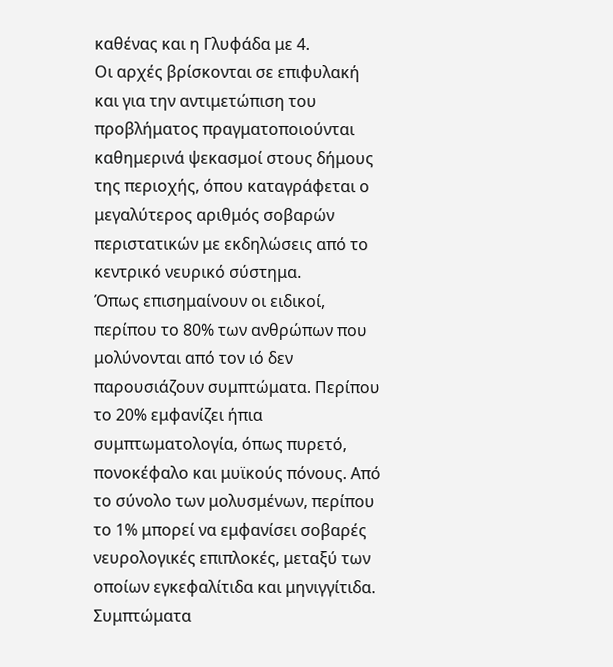καθένας και η Γλυφάδα με 4.
Οι αρχές βρίσκονται σε επιφυλακή και για την αντιμετώπιση του προβλήματος πραγματοποιούνται καθημερινά ψεκασμοί στους δήμους της περιοχής, όπου καταγράφεται ο μεγαλύτερος αριθμός σοβαρών περιστατικών με εκδηλώσεις από το κεντρικό νευρικό σύστημα.
Όπως επισημαίνουν οι ειδικοί, περίπου το 80% των ανθρώπων που μολύνονται από τον ιό δεν παρουσιάζουν συμπτώματα. Περίπου το 20% εμφανίζει ήπια συμπτωματολογία, όπως πυρετό, πονοκέφαλο και μυϊκούς πόνους. Από το σύνολο των μολυσμένων, περίπου το 1% μπορεί να εμφανίσει σοβαρές νευρολογικές επιπλοκές, μεταξύ των οποίων εγκεφαλίτιδα και μηνιγγίτιδα.
Συμπτώματα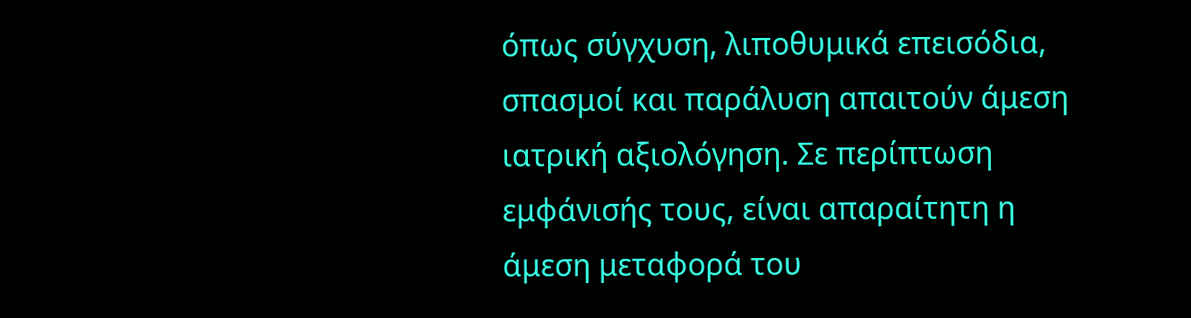όπως σύγχυση, λιποθυμικά επεισόδια, σπασμοί και παράλυση απαιτούν άμεση ιατρική αξιολόγηση. Σε περίπτωση εμφάνισής τους, είναι απαραίτητη η άμεση μεταφορά του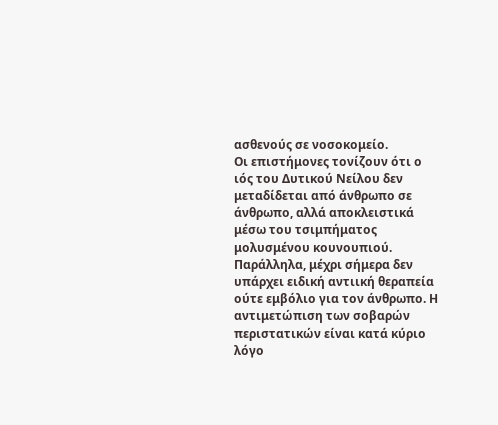ασθενούς σε νοσοκομείο.
Οι επιστήμονες τονίζουν ότι ο ιός του Δυτικού Νείλου δεν μεταδίδεται από άνθρωπο σε άνθρωπο, αλλά αποκλειστικά μέσω του τσιμπήματος μολυσμένου κουνουπιού. Παράλληλα, μέχρι σήμερα δεν υπάρχει ειδική αντιική θεραπεία ούτε εμβόλιο για τον άνθρωπο. Η αντιμετώπιση των σοβαρών περιστατικών είναι κατά κύριο λόγο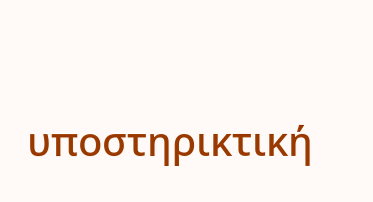υποστηρικτική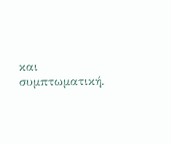και συμπτωματική.